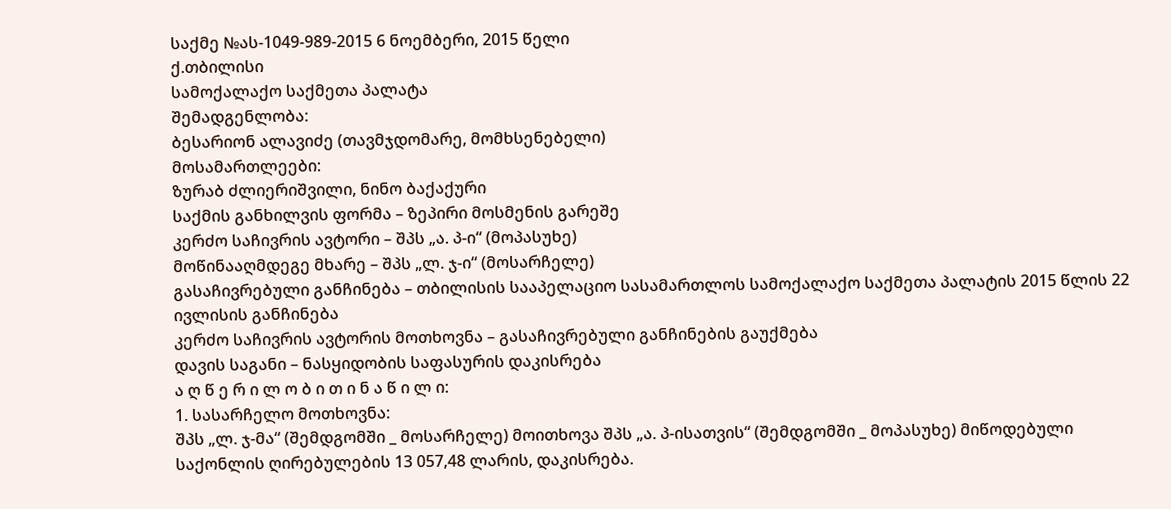საქმე №ას-1049-989-2015 6 ნოემბერი, 2015 წელი
ქ.თბილისი
სამოქალაქო საქმეთა პალატა
შემადგენლობა:
ბესარიონ ალავიძე (თავმჯდომარე, მომხსენებელი)
მოსამართლეები:
ზურაბ ძლიერიშვილი, ნინო ბაქაქური
საქმის განხილვის ფორმა – ზეპირი მოსმენის გარეშე
კერძო საჩივრის ავტორი – შპს „ა. პ-ი“ (მოპასუხე)
მოწინააღმდეგე მხარე – შპს „ლ. ჯ-ი“ (მოსარჩელე)
გასაჩივრებული განჩინება – თბილისის სააპელაციო სასამართლოს სამოქალაქო საქმეთა პალატის 2015 წლის 22 ივლისის განჩინება
კერძო საჩივრის ავტორის მოთხოვნა – გასაჩივრებული განჩინების გაუქმება
დავის საგანი – ნასყიდობის საფასურის დაკისრება
ა ღ წ ე რ ი ლ ო ბ ი თ ი ნ ა წ ი ლ ი:
1. სასარჩელო მოთხოვნა:
შპს „ლ. ჯ-მა“ (შემდგომში _ მოსარჩელე) მოითხოვა შპს „ა. პ-ისათვის“ (შემდგომში _ მოპასუხე) მიწოდებული საქონლის ღირებულების 13 057,48 ლარის, დაკისრება.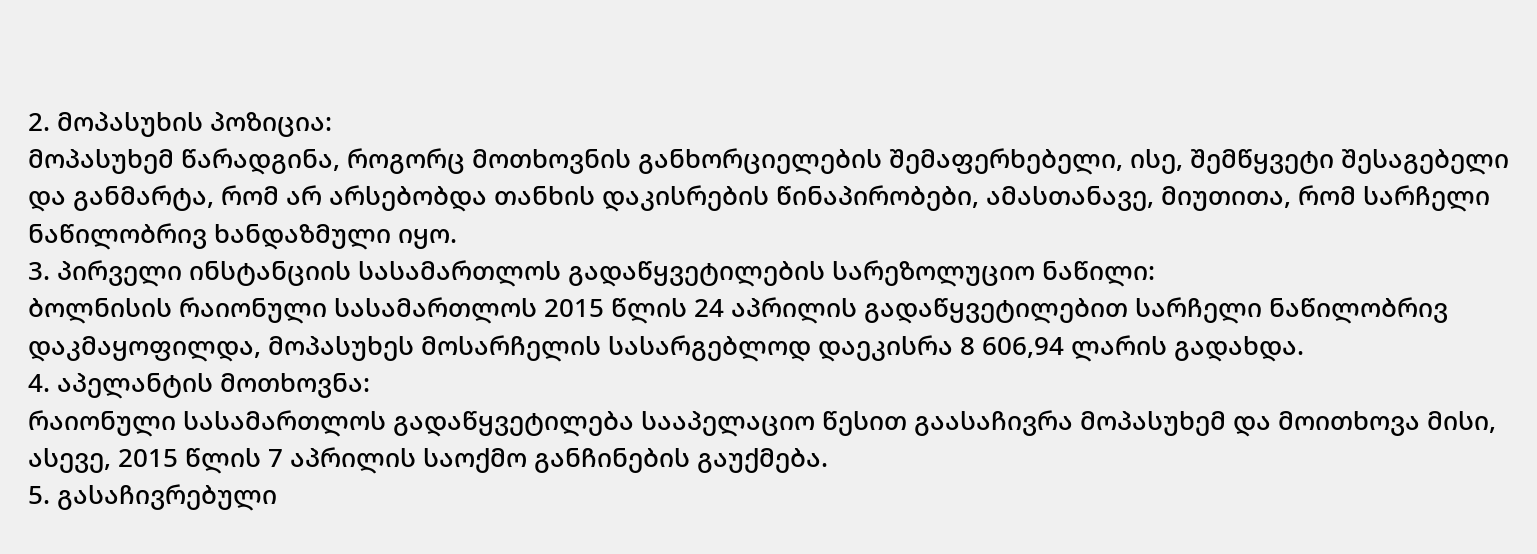2. მოპასუხის პოზიცია:
მოპასუხემ წარადგინა, როგორც მოთხოვნის განხორციელების შემაფერხებელი, ისე, შემწყვეტი შესაგებელი და განმარტა, რომ არ არსებობდა თანხის დაკისრების წინაპირობები, ამასთანავე, მიუთითა, რომ სარჩელი ნაწილობრივ ხანდაზმული იყო.
3. პირველი ინსტანციის სასამართლოს გადაწყვეტილების სარეზოლუციო ნაწილი:
ბოლნისის რაიონული სასამართლოს 2015 წლის 24 აპრილის გადაწყვეტილებით სარჩელი ნაწილობრივ დაკმაყოფილდა, მოპასუხეს მოსარჩელის სასარგებლოდ დაეკისრა 8 606,94 ლარის გადახდა.
4. აპელანტის მოთხოვნა:
რაიონული სასამართლოს გადაწყვეტილება სააპელაციო წესით გაასაჩივრა მოპასუხემ და მოითხოვა მისი, ასევე, 2015 წლის 7 აპრილის საოქმო განჩინების გაუქმება.
5. გასაჩივრებული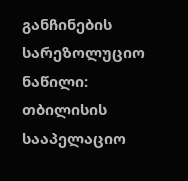განჩინების სარეზოლუციო ნაწილი:
თბილისის სააპელაციო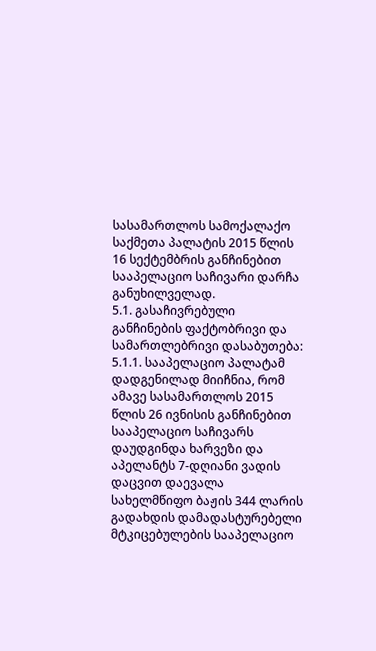სასამართლოს სამოქალაქო საქმეთა პალატის 2015 წლის 16 სექტემბრის განჩინებით სააპელაციო საჩივარი დარჩა განუხილველად.
5.1. გასაჩივრებული განჩინების ფაქტობრივი და სამართლებრივი დასაბუთება:
5.1.1. სააპელაციო პალატამ დადგენილად მიიჩნია, რომ ამავე სასამართლოს 2015 წლის 26 ივნისის განჩინებით სააპელაციო საჩივარს დაუდგინდა ხარვეზი და აპელანტს 7-დღიანი ვადის დაცვით დაევალა სახელმწიფო ბაჟის 344 ლარის გადახდის დამადასტურებელი მტკიცებულების სააპელაციო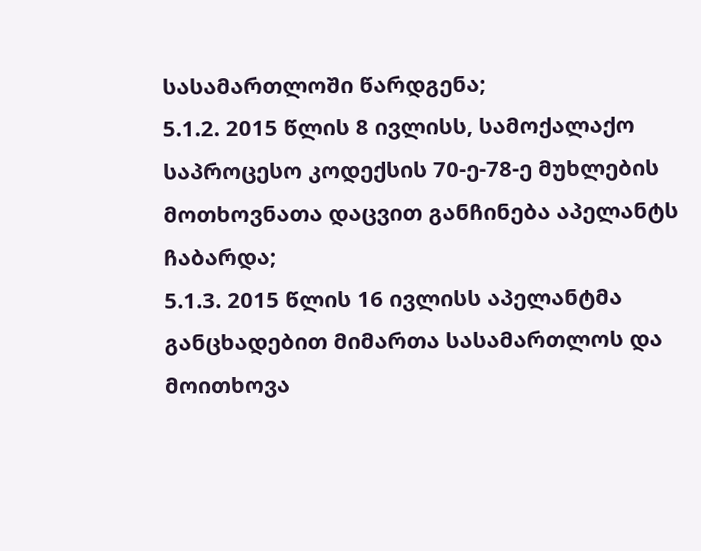სასამართლოში წარდგენა;
5.1.2. 2015 წლის 8 ივლისს, სამოქალაქო საპროცესო კოდექსის 70-ე-78-ე მუხლების მოთხოვნათა დაცვით განჩინება აპელანტს ჩაბარდა;
5.1.3. 2015 წლის 16 ივლისს აპელანტმა განცხადებით მიმართა სასამართლოს და მოითხოვა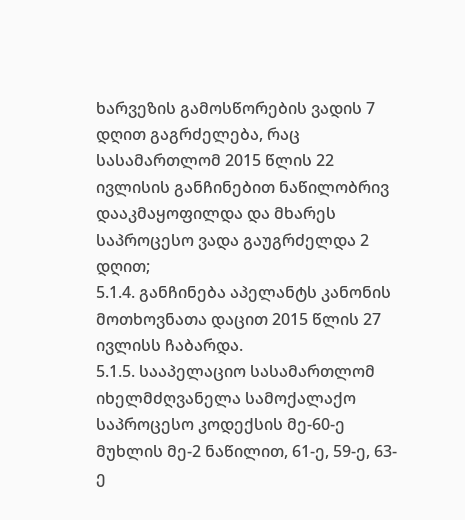ხარვეზის გამოსწორების ვადის 7 დღით გაგრძელება, რაც სასამართლომ 2015 წლის 22 ივლისის განჩინებით ნაწილობრივ დააკმაყოფილდა და მხარეს საპროცესო ვადა გაუგრძელდა 2 დღით;
5.1.4. განჩინება აპელანტს კანონის მოთხოვნათა დაცით 2015 წლის 27 ივლისს ჩაბარდა.
5.1.5. სააპელაციო სასამართლომ იხელმძღვანელა სამოქალაქო საპროცესო კოდექსის მე-60-ე მუხლის მე-2 ნაწილით, 61-ე, 59-ე, 63-ე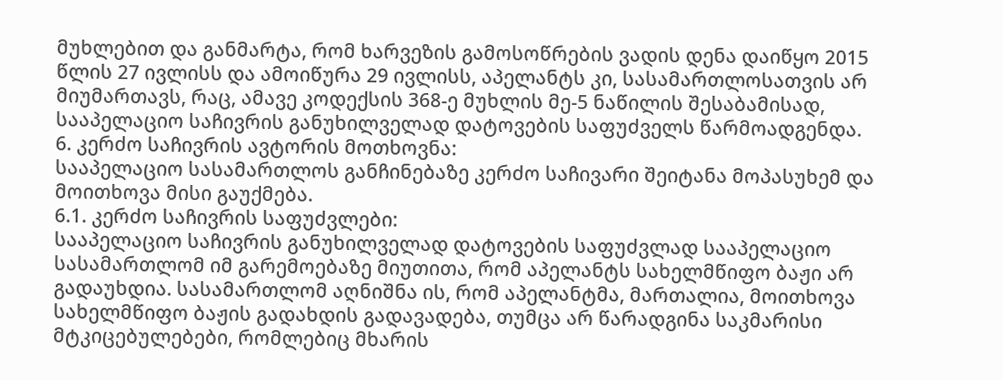მუხლებით და განმარტა, რომ ხარვეზის გამოსოწრების ვადის დენა დაიწყო 2015 წლის 27 ივლისს და ამოიწურა 29 ივლისს, აპელანტს კი, სასამართლოსათვის არ მიუმართავს, რაც, ამავე კოდექსის 368-ე მუხლის მე-5 ნაწილის შესაბამისად, სააპელაციო საჩივრის განუხილველად დატოვების საფუძველს წარმოადგენდა.
6. კერძო საჩივრის ავტორის მოთხოვნა:
სააპელაციო სასამართლოს განჩინებაზე კერძო საჩივარი შეიტანა მოპასუხემ და მოითხოვა მისი გაუქმება.
6.1. კერძო საჩივრის საფუძვლები:
სააპელაციო საჩივრის განუხილველად დატოვების საფუძვლად სააპელაციო სასამართლომ იმ გარემოებაზე მიუთითა, რომ აპელანტს სახელმწიფო ბაჟი არ გადაუხდია. სასამართლომ აღნიშნა ის, რომ აპელანტმა, მართალია, მოითხოვა სახელმწიფო ბაჟის გადახდის გადავადება, თუმცა არ წარადგინა საკმარისი მტკიცებულებები, რომლებიც მხარის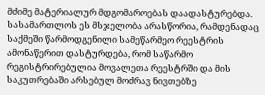მძიმე მატერიალურ მდგომაროებას დაადასტურებდა. სასამართლოს ეს მსჯელობა არასწორია, რამდენადაც საქმეში წარმოდგენილი სამეწარმეო რეესტრის ამონაწერით დასტურდება, რომ საწარმო რეგისტრირებულია მოვალეთა რეესტრში და მის საკუთრებაში არსებულ მოძრავ ნივთებზე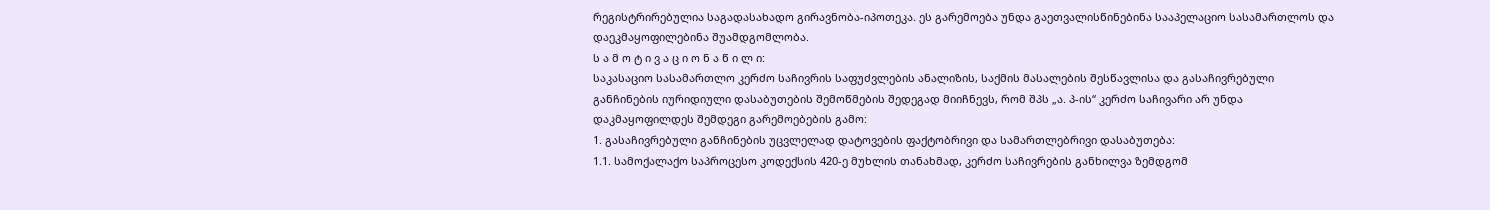რეგისტრირებულია საგადასახადო გირავნობა-იპოთეკა. ეს გარემოება უნდა გაეთვალისწინებინა სააპელაციო სასამართლოს და დაეკმაყოფილებინა შუამდგომლობა.
ს ა მ ო ტ ი ვ ა ც ი ო ნ ა წ ი ლ ი:
საკასაციო სასამართლო კერძო საჩივრის საფუძვლების ანალიზის, საქმის მასალების შესწავლისა და გასაჩივრებული განჩინების იურიდიული დასაბუთების შემოწმების შედეგად მიიჩნევს, რომ შპს „ა. პ-ის“ კერძო საჩივარი არ უნდა დაკმაყოფილდეს შემდეგი გარემოებების გამო:
1. გასაჩივრებული განჩინების უცვლელად დატოვების ფაქტობრივი და სამართლებრივი დასაბუთება:
1.1. სამოქალაქო საპროცესო კოდექსის 420-ე მუხლის თანახმად, კერძო საჩივრების განხილვა ზემდგომ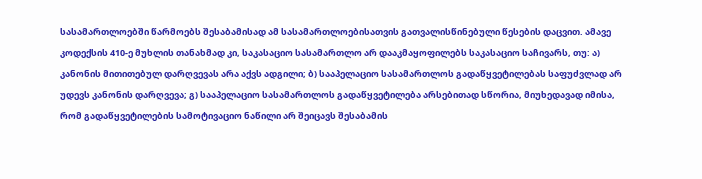სასამართლოებში წარმოებს შესაბამისად ამ სასამართლოებისათვის გათვალისწინებული წესების დაცვით. ამავე კოდექსის 410-ე მუხლის თანახმად კი, საკასაციო სასამართლო არ დააკმაყოფილებს საკასაციო საჩივარს, თუ: ა) კანონის მითითებულ დარღვევას არა აქვს ადგილი; ბ) სააპელაციო სასამართლოს გადაწყვეტილებას საფუძვლად არ უდევს კანონის დარღვევა; გ) სააპელაციო სასამართლოს გადაწყვეტილება არსებითად სწორია, მიუხედავად იმისა, რომ გადაწყვეტილების სამოტივაციო ნაწილი არ შეიცავს შესაბამის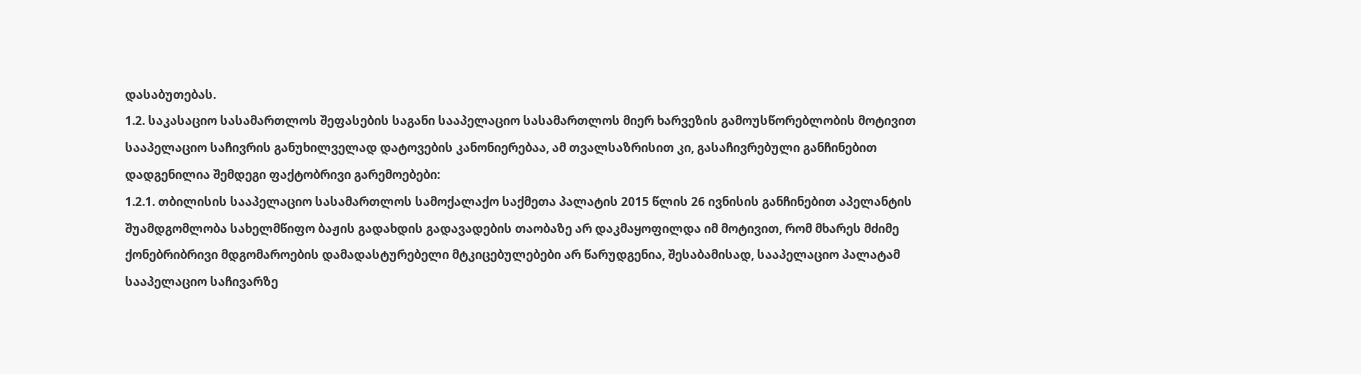დასაბუთებას.
1.2. საკასაციო სასამართლოს შეფასების საგანი სააპელაციო სასამართლოს მიერ ხარვეზის გამოუსწორებლობის მოტივით სააპელაციო საჩივრის განუხილველად დატოვების კანონიერებაა, ამ თვალსაზრისით კი, გასაჩივრებული განჩინებით დადგენილია შემდეგი ფაქტობრივი გარემოებები:
1.2.1. თბილისის სააპელაციო სასამართლოს სამოქალაქო საქმეთა პალატის 2015 წლის 26 ივნისის განჩინებით აპელანტის შუამდგომლობა სახელმწიფო ბაჟის გადახდის გადავადების თაობაზე არ დაკმაყოფილდა იმ მოტივით, რომ მხარეს მძიმე ქონებრიბრივი მდგომაროების დამადასტურებელი მტკიცებულებები არ წარუდგენია, შესაბამისად, სააპელაციო პალატამ სააპელაციო საჩივარზე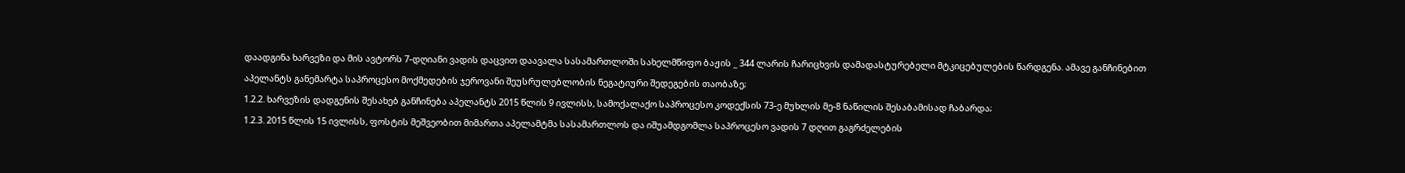დაადგინა ხარვეზი და მის ავტორს 7-დღიანი ვადის დაცვით დაავალა სასამართლოში სახელმწიფო ბაჟის _ 344 ლარის ჩარიცხვის დამადასტურებელი მტკიცებულების წარდგენა. ამავე განჩინებით აპელანტს განემარტა საპროცესო მოქმედების ჯეროვანი შეუსრულებლობის ნეგატიური შედეგების თაობაზე;
1.2.2. ხარვეზის დადგენის შესახებ განჩინება აპელანტს 2015 წლის 9 ივლისს, სამოქალაქო საპროცესო კოდექსის 73-ე მუხლის მე-8 ნაწილის შესაბამისად ჩაბარდა;
1.2.3. 2015 წლის 15 ივლისს, ფოსტის მეშვეობით მიმართა აპელამტმა სასამართლოს და იშუამდგომლა საპროცესო ვადის 7 დღით გაგრძელების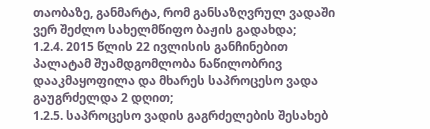თაობაზე, განმარტა, რომ განსაზღვრულ ვადაში ვერ შეძლო სახელმწიფო ბაჟის გადახდა;
1.2.4. 2015 წლის 22 ივლისის განჩინებით პალატამ შუამდგომლობა ნაწილობრივ დააკმაყოფილა და მხარეს საპროცესო ვადა გაუგრძელდა 2 დღით;
1.2.5. საპროცესო ვადის გაგრძელების შესახებ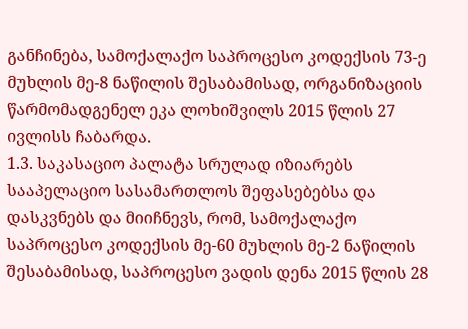განჩინება, სამოქალაქო საპროცესო კოდექსის 73-ე მუხლის მე-8 ნაწილის შესაბამისად, ორგანიზაციის წარმომადგენელ ეკა ლოხიშვილს 2015 წლის 27 ივლისს ჩაბარდა.
1.3. საკასაციო პალატა სრულად იზიარებს სააპელაციო სასამართლოს შეფასებებსა და დასკვნებს და მიიჩნევს, რომ, სამოქალაქო საპროცესო კოდექსის მე-60 მუხლის მე-2 ნაწილის შესაბამისად, საპროცესო ვადის დენა 2015 წლის 28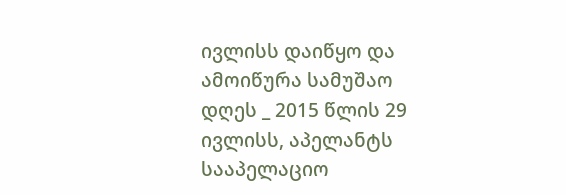ივლისს დაიწყო და ამოიწურა სამუშაო დღეს _ 2015 წლის 29 ივლისს, აპელანტს სააპელაციო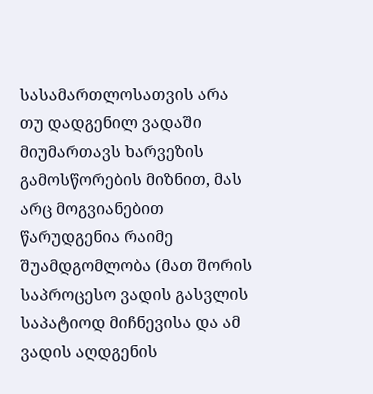სასამართლოსათვის არა თუ დადგენილ ვადაში მიუმართავს ხარვეზის გამოსწორების მიზნით, მას არც მოგვიანებით წარუდგენია რაიმე შუამდგომლობა (მათ შორის საპროცესო ვადის გასვლის საპატიოდ მიჩნევისა და ამ ვადის აღდგენის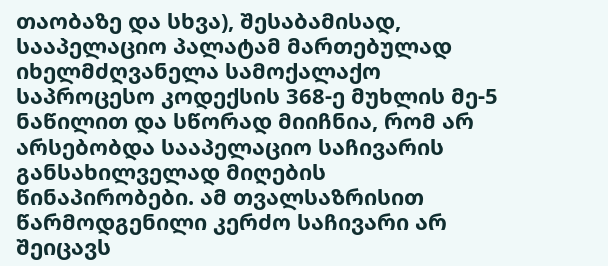თაობაზე და სხვა), შესაბამისად, სააპელაციო პალატამ მართებულად იხელმძღვანელა სამოქალაქო საპროცესო კოდექსის 368-ე მუხლის მე-5 ნაწილით და სწორად მიიჩნია, რომ არ არსებობდა სააპელაციო საჩივარის განსახილველად მიღების წინაპირობები. ამ თვალსაზრისით წარმოდგენილი კერძო საჩივარი არ შეიცავს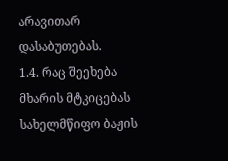არავითარ დასაბუთებას.
1.4. რაც შეეხება მხარის მტკიცებას სახელმწიფო ბაჟის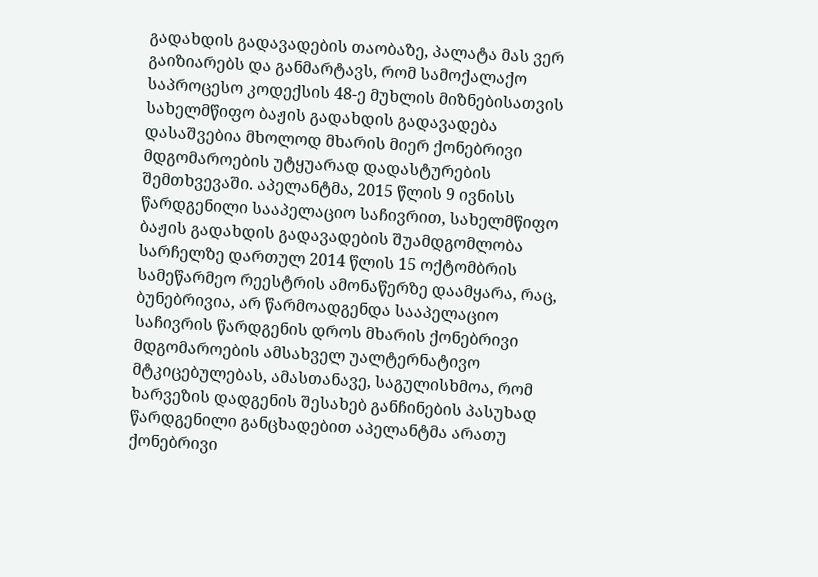გადახდის გადავადების თაობაზე, პალატა მას ვერ გაიზიარებს და განმარტავს, რომ სამოქალაქო საპროცესო კოდექსის 48-ე მუხლის მიზნებისათვის სახელმწიფო ბაჟის გადახდის გადავადება დასაშვებია მხოლოდ მხარის მიერ ქონებრივი მდგომაროების უტყუარად დადასტურების შემთხვევაში. აპელანტმა, 2015 წლის 9 ივნისს წარდგენილი სააპელაციო საჩივრით, სახელმწიფო ბაჟის გადახდის გადავადების შუამდგომლობა სარჩელზე დართულ 2014 წლის 15 ოქტომბრის სამეწარმეო რეესტრის ამონაწერზე დაამყარა, რაც, ბუნებრივია, არ წარმოადგენდა სააპელაციო საჩივრის წარდგენის დროს მხარის ქონებრივი მდგომაროების ამსახველ უალტერნატივო მტკიცებულებას, ამასთანავე, საგულისხმოა, რომ ხარვეზის დადგენის შესახებ განჩინების პასუხად წარდგენილი განცხადებით აპელანტმა არათუ ქონებრივი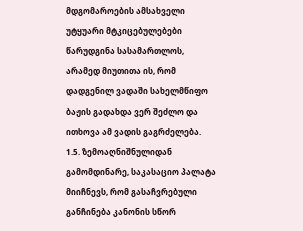მდგომაროების ამსახველი უტყუარი მტკიცებულებები წარუდგინა სასამართლოს, არამედ მიუთითა ის, რომ დადგენილ ვადაში სახელმწიფო ბაჟის გადახდა ვერ შეძლო და ითხოვა ამ ვადის გაგრძელება.
1.5. ზემოაღნიშნულიდან გამომდინარე, საკასაციო პალატა მიიჩნევს, რომ გასაჩვრებული განჩინება კანონის სწორ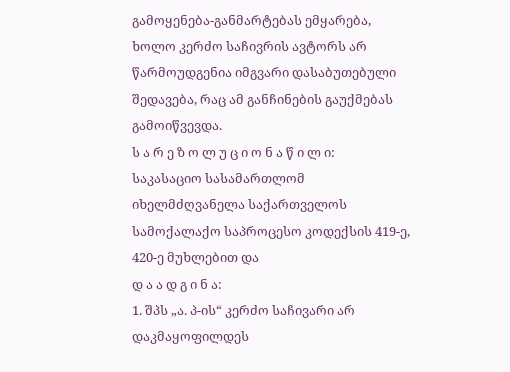გამოყენება-განმარტებას ემყარება, ხოლო კერძო საჩივრის ავტორს არ წარმოუდგენია იმგვარი დასაბუთებული შედავება, რაც ამ განჩინების გაუქმებას გამოიწვევდა.
ს ა რ ე ზ ო ლ უ ც ი ო ნ ა წ ი ლ ი:
საკასაციო სასამართლომ იხელმძღვანელა საქართველოს სამოქალაქო საპროცესო კოდექსის 419-ე, 420-ე მუხლებით და
დ ა ა დ გ ი ნ ა:
1. შპს „ა. პ-ის“ კერძო საჩივარი არ დაკმაყოფილდეს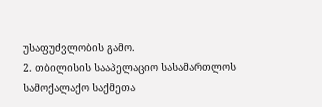უსაფუძვლობის გამო.
2. თბილისის სააპელაციო სასამართლოს სამოქალაქო საქმეთა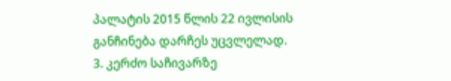პალატის 2015 წლის 22 ივლისის განჩინება დარჩეს უცვლელად.
3. კერძო საჩივარზე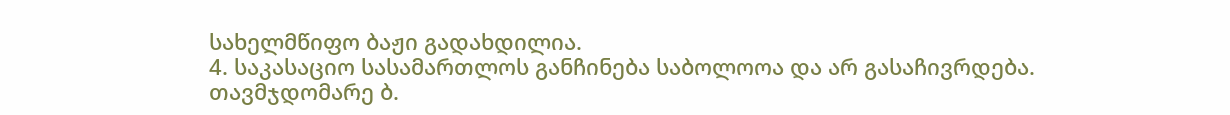სახელმწიფო ბაჟი გადახდილია.
4. საკასაციო სასამართლოს განჩინება საბოლოოა და არ გასაჩივრდება.
თავმჯდომარე ბ.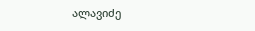ალავიძე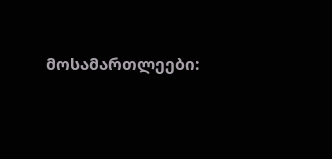მოსამართლეები: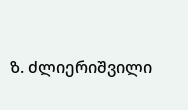ზ. ძლიერიშვილი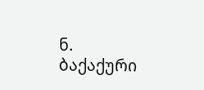ნ. ბაქაქური